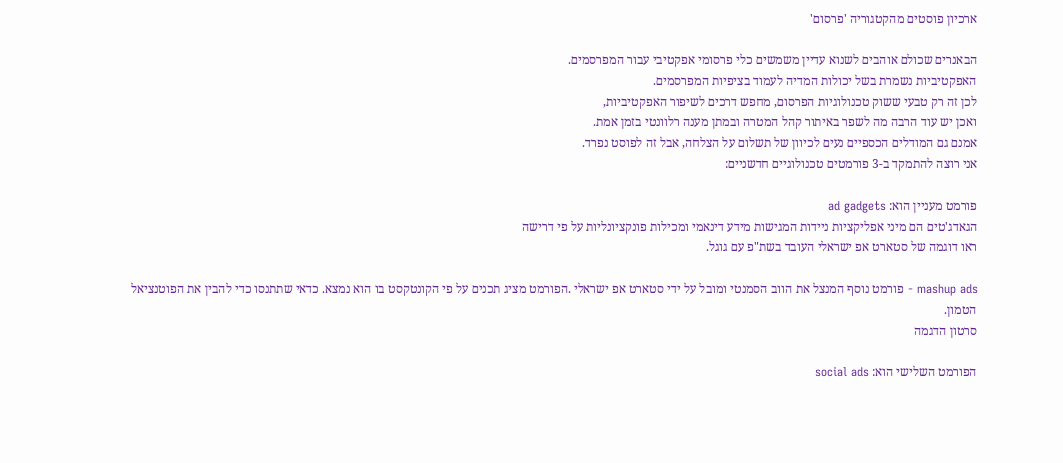ארכיון פוסטים מהקטגוריה 'פרסום'

הבאנרים שכולם אוהבים לשנוא עדיין משמשים כלי פרסומי אפקטיבי עבור המפרסמים.
האפקטיביות נשמרת בשל יכולות המדיה לעמוד בציפיות המפרסמים.
לכן זה רק טבעי ששוק טכנולוגיות הפרסום, מחפש דרכים לשיפור האפקטיביות,
ואכן יש עוד הרבה מה לשפר באיתור קהל המטרה ובמתן מענה רלוונטי בזמן אמת.
אמנם גם המודלים הכספיים נעים לכיוון של תשלום על הצלחה, אבל זה לפוסט נפרד.
אני רוצה להתמקד ב-3 פורמטים טכנולוגיים חדשניים:

פורמט מעניין הוא: ad gadgets
הגאדג'טים הם מיני אפליקציות ניידות המגישות מידע דינאמי ומכילות פונקציונליות על פי דרישה
ראו דוגמה של סטארט אפ ישראלי העובד בשת"פ עם גוגל.

mashup ads - פורמט נוסף המנצל את הווב הסמנטי ומובל על ידי סטארט אפ ישראלי .הפורמט מציג תכנים על פי הקונטקסט בו הוא נמצא. כדאי שתתנסו כדי להבין את הפוטנציאל הטמון.
סרטון הדגמה

הפורמט השלישי הוא: social ads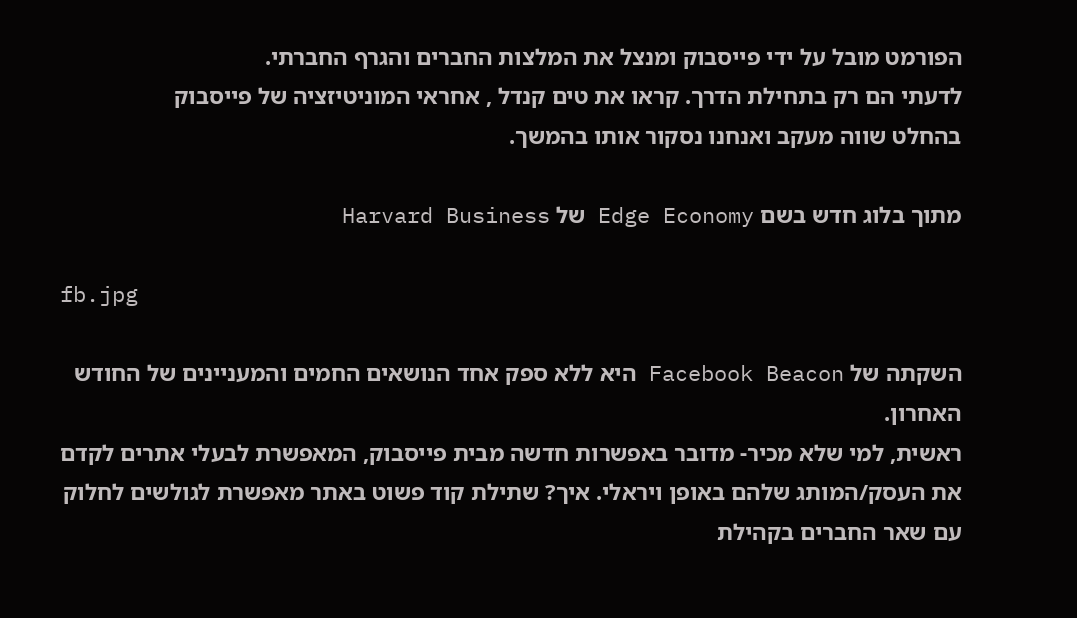הפורמט מובל על ידי פייסבוק ומנצל את המלצות החברים והגרף החברתי.
לדעתי הם רק בתחילת הדרך. קראו את טים קנדל , אחראי המוניטיזציה של פייסבוק
בהחלט שווה מעקב ואנחנו נסקור אותו בהמשך.

מתוך בלוג חדש בשם Edge Economy של Harvard Business

fb.jpg

השקתה של Facebook Beacon היא ללא ספק אחד הנושאים החמים והמעניינים של החודש האחרון.
ראשית, למי שלא מכיר- מדובר באפשרות חדשה מבית פייסבוק, המאפשרת לבעלי אתרים לקדם את העסק/המותג שלהם באופן ויראלי. איך? שתילת קוד פשוט באתר מאפשרת לגולשים לחלוק עם שאר החברים בקהילת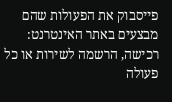פייסבוק את הפעולות שהם מבצעים באתר האינטרנט: רכישה, הרשמה לשירות או כל פעולה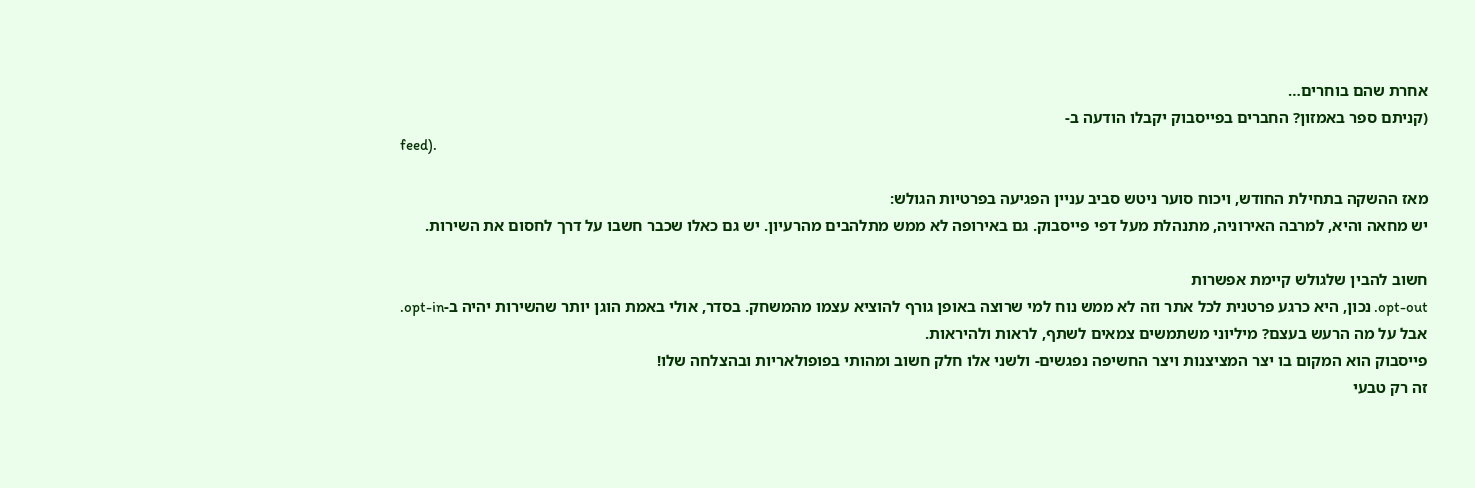אחרת שהם בוחרים…
(קניתם ספר באמזון? החברים בפייסבוק יקבלו הודעה ב-
feed).

מאז ההשקה בתחילת החודש, ויכוח סוער ניטש סביב עניין הפגיעה בפרטיות הגולש:
יש מחאה והיא, למרבה האירוניה, מתנהלת מעל דפי פייסבוק. גם באירופה לא ממש מתלהבים מהרעיון. יש גם כאלו שכבר חשבו על דרך לחסום את השירות.

חשוב להבין שלגולש קיימת אפשרות
opt-out. נכון, היא כרגע פרטנית לכל אתר וזה לא ממש נוח למי שרוצה באופן גורף להוציא עצמו מהמשחק. בסדר, אולי באמת הוגן יותר שהשירות יהיה ב-opt-in.
אבל על מה הרעש בעצם? מיליוני משתמשים צמאים לשתף, לראות ולהיראות.
פייסבוק הוא המקום בו יצר המציצנות ויצר החשיפה נפגשים- ולשני אלו חלק חשוב ומהותי בפופולאריות ובהצלחה שלו!
זה רק טבעי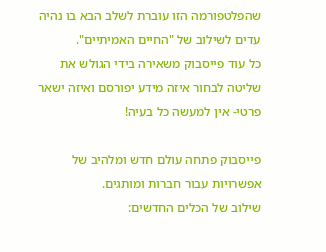שהפלטפורמה הזו עוברת לשלב הבא בו נהיה עדים לשילוב של "החיים האמיתיים".
כל עוד פייסבוק משאירה בידי הגולש את שליטה לבחור איזה מידע יפורסם ואיזה ישאר פרטי- אין למעשה כל בעיה!

פייסבוק פתחה עולם חדש ומלהיב של אפשרויות עבור חברות ומותגים.
שילוב של הכלים החדשים: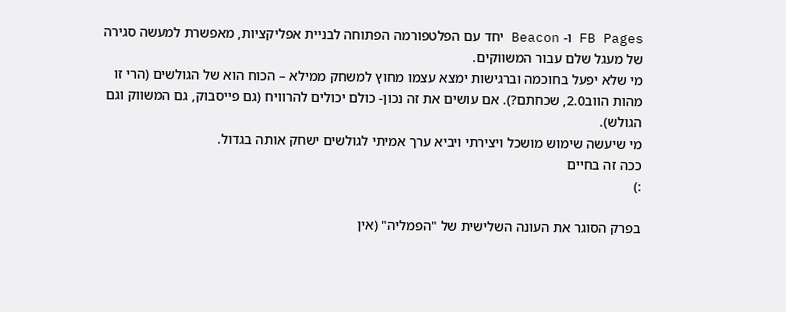FB Pages ו- Beacon יחד עם הפלטפורמה הפתוחה לבניית אפליקציות, מאפשרת למעשה סגירה של מעגל שלם עבור המשווקים.
מי שלא יפעל בחוכמה וברגישות ימצא עצמו מחוץ למשחק ממילא – הכוח הוא של הגולשים (הרי זו מהות הווב2.0, שכחתם?). אם עושים את זה נכון- כולם יכולים להרוויח (גם פייסבוק, גם המשווק וגם הגולש).
מי שיעשה שימוש מושכל ויצירתי ויביא ערך אמיתי לגולשים ישחק אותה בגדול.
ככה זה בחיים
:)

בפרק הסוגר את העונה השלישית של "הפמליה" (אין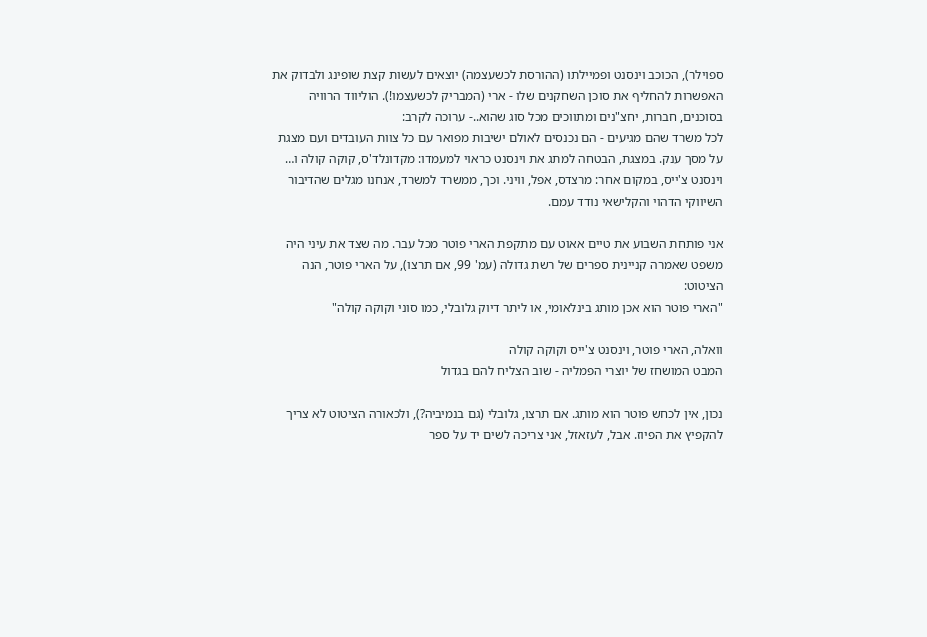ספוילר), הכוכב וינסנט ופמיילתו (ההורסת לכשעצמה) יוצאים לעשות קצת שופינג ולבדוק את האפשרות להחליף את סוכן השחקנים שלו - ארי (המבריק לכשעצמו!). הוליווד הרוויה בסוכנים, חברות, יחצ"נים ומתווכים מכל סוג שהוא..- ערוכה לקרב:
לכל משרד שהם מגיעים - הם נכנסים לאולם ישיבות מפואר עם כל צוות העובדים ועם מצגת על מסך ענק. במצגת, הבטחה למתג את וינסנט כראוי למעמדו: מקדונלד'ס, קוקה קולה ו… וינסנט צ'ייס, במקום אחר: מרצדס, אפל, וויני. וכך, ממשרד למשרד, אנחנו מגלים שהדיבור השיווקי הדהוי והקלישאי נודד עמם.

אני פותחת השבוע את טיים אאוט עם מתקפת הארי פוטר מכל עבר. מה שצד את עיני היה משפט שאמרה קניינית ספרים של רשת גדולה (עמ' 99, אם תרצו), על הארי פוטר, הנה הציטוט:
"הארי פוטר הוא אכן מותג בינלאומי, או ליתר דיוק גלובלי, כמו סוני וקוקה קולה"

וואלה, הארי פוטר, וינסנט צ'ייס וקוקה קולה
המבט המושחז של יוצרי הפמליה - שוב הצליח להם בגדול

נכון, אין לכחש פוטר הוא מותג. אם תרצו, גלובלי (גם בנמיביה?), ולכאורה הציטוט לא צריך להקפיץ את הפיוז. אבל, לעזאזל, אני צריכה לשים יד על ספר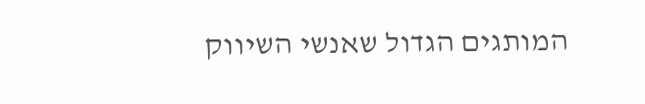המותגים הגדול שאנשי השיווק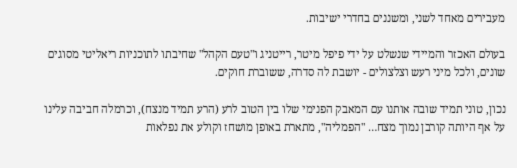מעבירים מאחד לשני, ומשננים בחדרי ישיבות.

בעולם האכזר והמיידי שנשלט על ידי פיפל מיטר, רייטניג ו"טעם הקהל" שחיבתו לתוכניות ריאליטי מסוגים שונים, ולכל מיני רעש וצלצולים - יושבת לה סדרה, ששוברת חוקים.

נכון, טוני תמיד שובה אותנו עם המאבק הפנימי שלו בין הטוב לרע (הרע תמיד מנצח), וכרמלה חביבה עלינו על אף היותה קורבן נמוך מצח… "הפמליה", מתארת באופן מושחז וקולע את נפלאות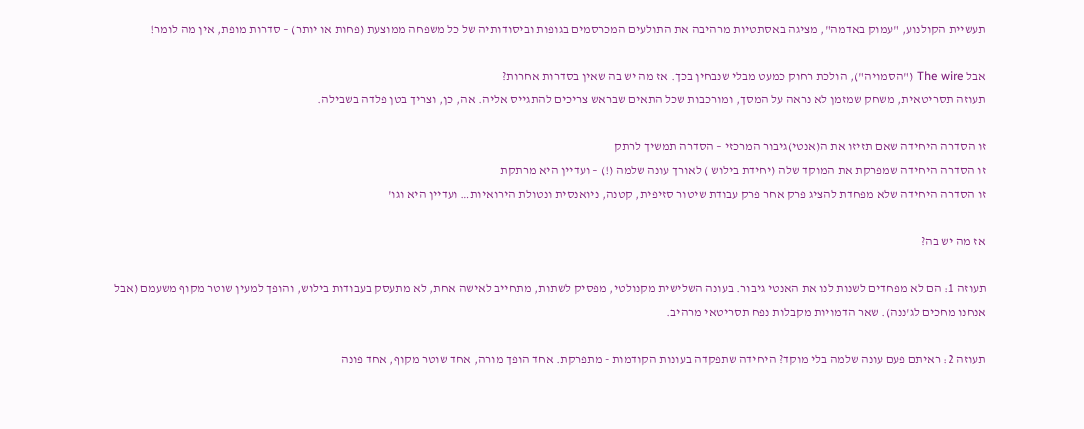תעשיית הקולנוע, "עמוק באדמה", מציגה באסתטיות מרהיבה את התולעים המכרסמים בגופות וביסודותיה של כל משפחה ממוצעת (פחות או יותר) – סדרות מופת, אין מה לומר!

אבל The wire ("הסמויה"), הולכת רחוק כמעט מבלי שנבחין בכך. אז מה יש בה שאין בסדרות אחרות?
תעוזה תסריטאית, משחק שמזמן לא נראה על המסך, ומורכבות שכל התאים שבראש צריכים להתגייס אליה. אה, כן, וצריך בטן פלדה בשבילה.

זו הסדרה היחידה שאם תזיזו את ה(אנטי)גיבור המרכזי – הסדרה תמשיך לרתק
זו הסדרה היחידה שמפרקת את המוקד שלה (יחידת בילוש ) לאורך עונה שלמה (!) – ועדיין היא מרתקת
זו הסדרה היחידה שלא מפחדת להציג פרק אחר פרק עבודת שיטור סזיפית, קטנה, ניואנסית ונטולת הירואיות… ועדיין היא וגו'

אז מה יש בה?

תעוזה 1: הם לא מפחדים לשנות לנו את האנטי גיבור. בעונה השלישית מקנולטי, מפסיק לשתות, מתחייב לאישה אחת, לא מתעסק בעבודות בילוש, והופך למעין שוטר מקוף משעמם (אבל אנחנו מחכים לג'ננה). שאר הדמויות מקבלות נפח תסריטאי מרהיב.

תעוזה 2: ראיתם פעם עונה שלמה בלי מוקד? היחידה שתפקדה בעונות הקודמות - מתפרקת. אחד הופך מורה, אחד שוטר מקוף, אחד פונה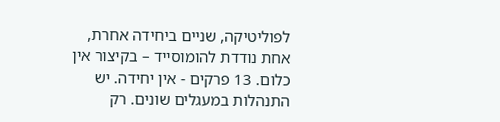לפוליטיקה, שניים ביחידה אחרת, אחת נודדת להומוסייד – בקיצור אין כלום. 13 פרקים - אין יחידה. יש התנהלות במעגלים שונים. רק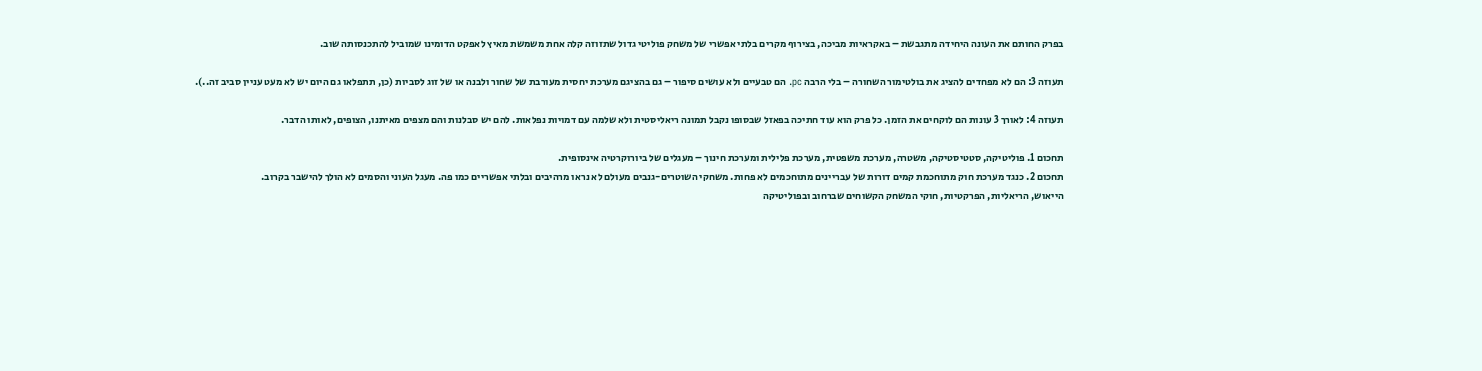בפרק החותם את העונה היחידה מתגבשת – באקראיות מביכה, בצירוף מקרים בלתי אפשרי של משחק פוליטי גדול שתזוזה קלה אחת משמשת מאיץ לאפקט הדומינו שמוביל להתכנסותה שוב.

תעוזה 3: הם לא מפחדים להציג את בולטימור השחורה – בלי הרבה pc. הם טבעיים ולא עושים סיפור – גם בהציגם מערכת יחסית מעורבת של שחור ולבנה או של זוג לסביות (כן, תתפלאו גם היום יש לא מעט עניין סביב זה..).

תעוזה 4: לאורך 3 עונות הם לוקחים את הזמן. כל פרק הוא עוד חתיכה בפאזל שבסופו נקבל תמונה ריאליסטית ולא שלמה עם דמויות נפלאות. להם יש סבלנות והם מצפים מאיתנו, הצופים, לאותו הדבר.

תחכום 1. פוליטיקה, סטטיסטיקה, משטרה, מערכת משפטית, מערכת פלילית ומערכת חינוך – מעגלים של ביורוקרטיה אינסופית.
תחכום 2. כנגד מערכת חוק מתוחכמת קמים דורות של עבריינים מתוחכמים לא פחות. משחקי השוטרים-גנבים מעולם לא נראו מרהיבים ובלתי אפשריים כמו פה. מעגל העוני והסמים לא הולך להישבר בקרוב.
הייאוש, הריאליות, הפרקטיות, חוקי המשחק הקשוחים שברחוב ובפוליטיקה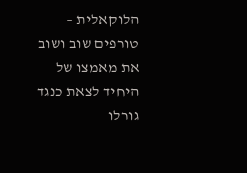הלוקאלית – טורפים שוב ושוב את מאמצו של היחיד לצאת כנגד גורלו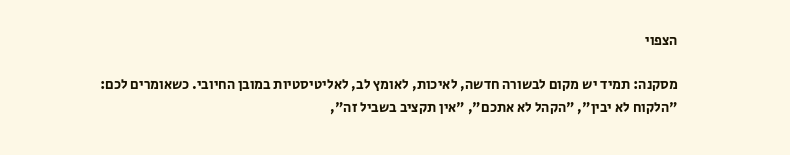הצפוי

מסקנה: תמיד יש מקום לבשורה חדשה, לאיכות, לאומץ לב, לאליטיסטיות במובן החיובי. כשאומרים לכם: "הלקוח לא יבין", "הקהל לא אתכם", "אין תקציב בשביל זה",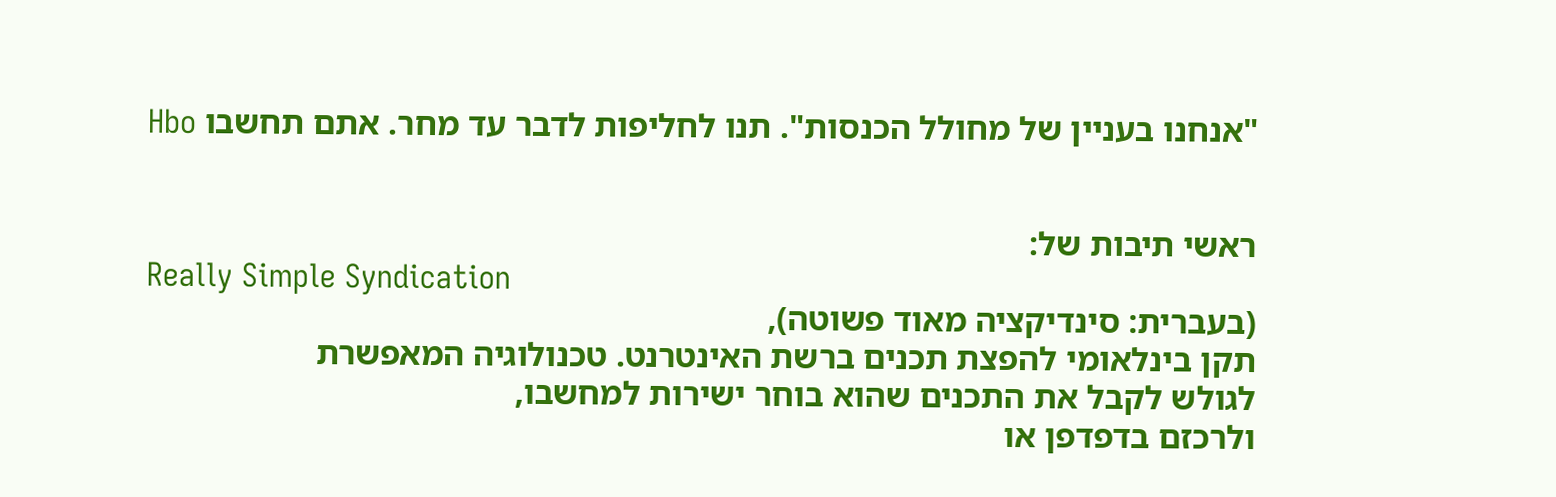"אנחנו בעניין של מחולל הכנסות". תנו לחליפות לדבר עד מחר. אתם תחשבו Hbo


ראשי תיבות של:
Really Simple Syndication
(בעברית: סינדיקציה מאוד פשוטה),
תקן בינלאומי להפצת תכנים ברשת האינטרנט. טכנולוגיה המאפשרת
לגולש לקבל את התכנים שהוא בוחר ישירות למחשבו,
ולרכזם בדפדפן או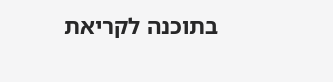בתוכנה לקריאת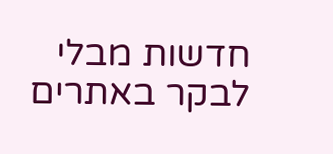חדשות מבלי לבקר באתרים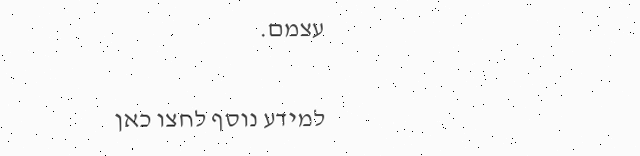עצמם.

למידע נוסף לחצו כאן